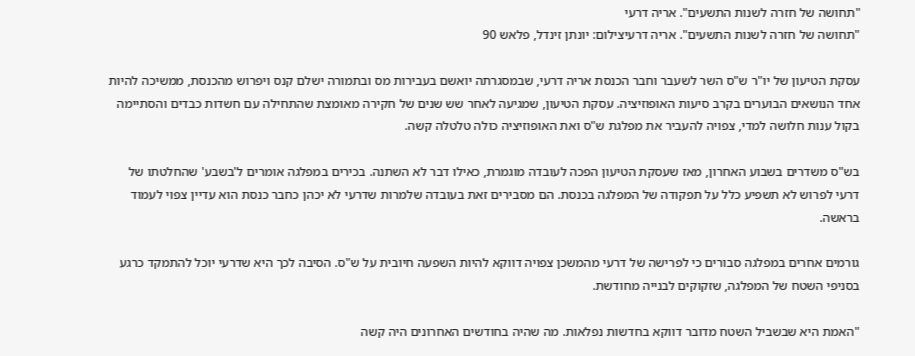"תחושה של חזרה לשנות התשעים". אריה דרעי
"תחושה של חזרה לשנות התשעים". אריה דרעיצילום: יונתן זינדל, פלאש 90

עסקת הטיעון של יו"ר ש"ס השר לשעבר וחבר הכנסת אריה דרעי, שבמסגרתה יואשם בעבירות מס ובתמורה ישלם קנס ויפרוש מהכנסת, ממשיכה להיות אחד הנושאים הבוערים בקרב סיעות האופוזיציה. עסקת הטיעון, שמגיעה לאחר שש שנים של חקירה מאומצת שהתחילה עם חשדות כבדים והסתיימה בקול ענות חלושה למדי, צפויה להעביר את מפלגת ש"ס ואת האופוזיציה כולה טלטלה קשה.

בש"ס משדרים בשבוע האחרון, מאז שעסקת הטיעון הפכה לעובדה מוגמרת, כאילו דבר לא השתנה. בכירים במפלגה אומרים ל'בשבע' שהחלטתו של דרעי לפרוש לא תשפיע כלל על תפקודה של המפלגה בכנסת. הם מסבירים זאת בעובדה שלמרות שדרעי לא יכהן כחבר כנסת הוא עדיין צפוי לעמוד בראשה.

גורמים אחרים במפלגה סבורים כי לפרישה של דרעי מהמשכן צפויה דווקא להיות השפעה חיובית על ש"ס. הסיבה לכך היא שדרעי יוכל להתמקד כרגע בסניפי השטח של המפלגה, שזקוקים לבנייה מחודשת.

"האמת היא שבשביל השטח מדובר דווקא בחדשות נפלאות. מה שהיה בחודשים האחרונים היה קשה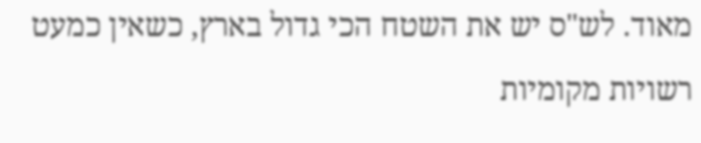מאוד. לש"ס יש את השטח הכי גדול בארץ, כשאין כמעט רשויות מקומיות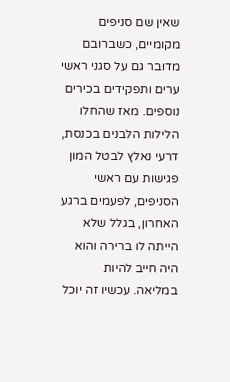שאין שם סניפים מקומיים, כשברובם מדובר גם על סגני ראשי ערים ותפקידים בכירים נוספים. מאז שהחלו הלילות הלבנים בכנסת, דרעי נאלץ לבטל המון פגישות עם ראשי הסניפים, לפעמים ברגע האחרון, בגלל שלא הייתה לו ברירה והוא היה חייב להיות במליאה. עכשיו זה יוכל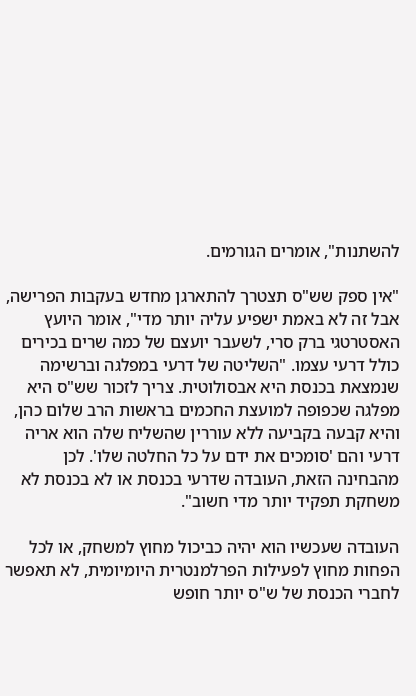להשתנות", אומרים הגורמים.

"אין ספק שש"ס תצטרך להתארגן מחדש בעקבות הפרישה, אבל זה לא באמת ישפיע עליה יותר מדי", אומר היועץ האסטרטגי ברק סרי, לשעבר יועצם של כמה שרים בכירים כולל דרעי עצמו. "השליטה של דרעי במפלגה וברשימה שנמצאת בכנסת היא אבסולוטית. צריך לזכור שש"ס היא מפלגה שכפופה למועצת החכמים בראשות הרב שלום כהן, והיא קבעה בקביעה ללא עוררין שהשליח שלה הוא אריה דרעי והם 'סומכים את ידם על כל החלטה שלו'. לכן מהבחינה הזאת, העובדה שדרעי בכנסת או לא בכנסת לא משחקת תפקיד יותר מדי חשוב".

העובדה שעכשיו הוא יהיה כביכול מחוץ למשחק, או לכל הפחות מחוץ לפעילות הפרלמנטרית היומיומית, לא תאפשר לחברי הכנסת של ש"ס יותר חופש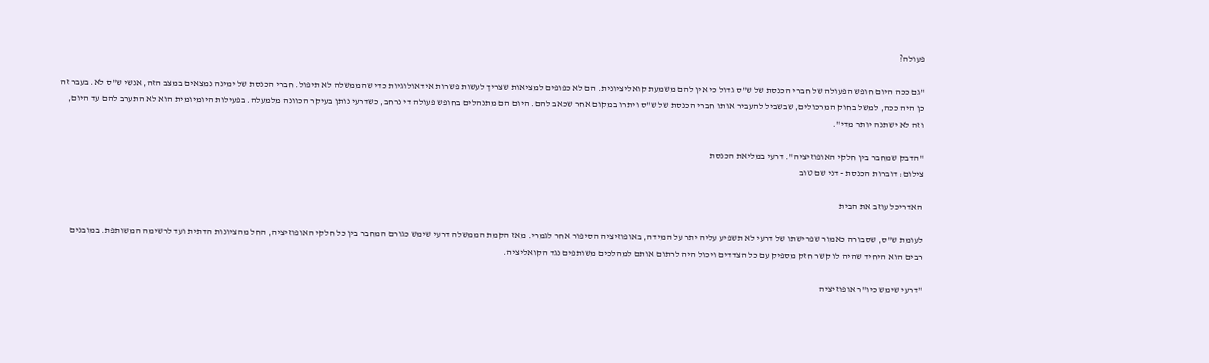פעולה?

"גם ככה היום חופש הפעולה של חברי הכנסת של ש"ס גדול כי אין להם משמעת קואליציונית. הם לא כפופים למציאות שצריך לעשות פשרות אידאולוגיות כדי שהממשלה לא תיפול. חברי הכנסת של ימינה נמצאים במצב הזה, אנשי ש"ס לא. בעבר זה כן היה ככה, למשל בחוק המרכולים, שבשביל להעביר אותו חברי הכנסת של ש"ס ויתרו במקום אחר שכאב להם. היום הם מתנהלים בחופש פעולה די נרחב, כשדרעי נותן בעיקר הכוונה מלמעלה. בפעילות היומיומית הוא לא התערב להם עד היום, וזה לא ישתנה יותר מדי".

"הדבק שמחבר בין חלקי האופוזיציה". דרעי במליאת הכנסת
צילום: דוברות הכנסת - דני שם טוב

האדריכל עוזב את הבית

לעומת ש"ס, שסבורה כאמור שפרישתו של דרעי לא תשפיע עליה יתר על המידה, באופוזיציה הסיפור אחר לגמרי. מאז הקמת הממשלה דרעי שימש כגורם המחבר בין כל חלקי האופוזיציה, החל מהציונות הדתית ועד לרשימה המשותפת. במובנים רבים הוא היחיד שהיה לו קשר חזק מספיק עם כל הצדדים ויכול היה לרתום אותם למהלכים משותפים נגד הקואליציה.

"דרעי שימש כיו"ר אופוזיציה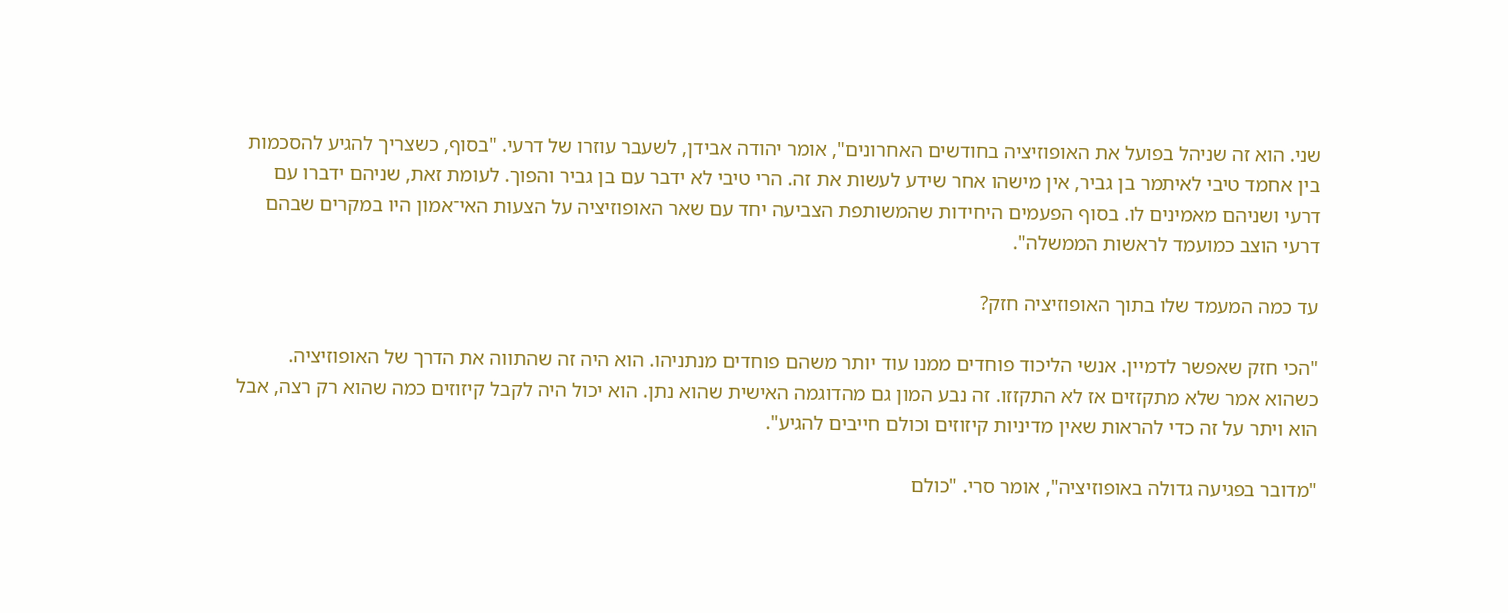שני. הוא זה שניהל בפועל את האופוזיציה בחודשים האחרונים", אומר יהודה אבידן, לשעבר עוזרו של דרעי. "בסוף, כשצריך להגיע להסכמות בין אחמד טיבי לאיתמר בן גביר, אין מישהו אחר שידע לעשות את זה. הרי טיבי לא ידבר עם בן גביר והפוך. לעומת זאת, שניהם ידברו עם דרעי ושניהם מאמינים לו. בסוף הפעמים היחידות שהמשותפת הצביעה יחד עם שאר האופוזיציה על הצעות האי־אמון היו במקרים שבהם דרעי הוצב כמועמד לראשות הממשלה".

עד כמה המעמד שלו בתוך האופוזיציה חזק?

"הכי חזק שאפשר לדמיין. אנשי הליכוד פוחדים ממנו עוד יותר משהם פוחדים מנתניהו. הוא היה זה שהתווה את הדרך של האופוזיציה. כשהוא אמר שלא מתקזזים אז לא התקזזו. זה נבע המון גם מהדוגמה האישית שהוא נתן. הוא יכול היה לקבל קיזוזים כמה שהוא רק רצה, אבל הוא ויתר על זה כדי להראות שאין מדיניות קיזוזים וכולם חייבים להגיע".

"מדובר בפגיעה גדולה באופוזיציה", אומר סרי. "כולם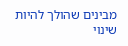מבינים שהולך להיות שינוי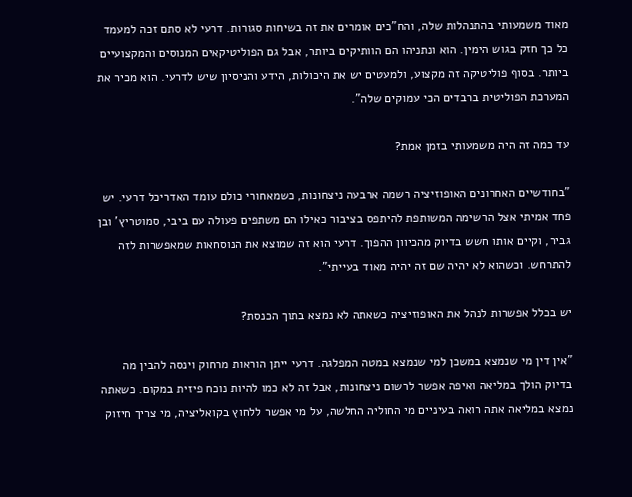מאוד משמעותי בהתנהלות שלה, והח"כים אומרים את זה בשיחות סגורות. דרעי לא סתם זכה למעמד כל כך חזק בגוש הימין. הוא ונתניהו הם הוותיקים ביותר, אבל גם הפוליטיקאים המנוסים והמקצועיים ביותר. בסוף פוליטיקה זה מקצוע, ולמעטים יש את היכולות, הידע והניסיון שיש לדרעי. הוא מכיר את המערכת הפוליטית ברבדים הכי עמוקים שלה".

עד כמה זה היה משמעותי בזמן אמת?

"בחודשיים האחרונים האופוזיציה רשמה ארבעה ניצחונות, כשמאחורי כולם עומד האדריכל דרעי. יש פחד אמיתי אצל הרשימה המשותפת להיתפס בציבור כאילו הם משתפים פעולה עם ביבי, סמוטריץ' ובן גביר, וקיים אותו חשש בדיוק מהכיוון ההפוך. דרעי הוא זה שמוצא את הנוסחאות שמאפשרות לזה להתרחש. וכשהוא לא יהיה שם זה יהיה מאוד בעייתי".

יש בכלל אפשרות לנהל את האופוזיציה כשאתה לא נמצא בתוך הכנסת?

"אין דין מי שנמצא במשכן למי שנמצא במטה המפלגה. דרעי ייתן הוראות מרחוק וינסה להבין מה בדיוק הולך במליאה ואיפה אפשר לרשום ניצחונות, אבל זה לא כמו להיות נוכח פיזית במקום. כשאתה נמצא במליאה אתה רואה בעיניים מי החוליה החלשה, על מי אפשר ללחוץ בקואליציה, מי צריך חיזוק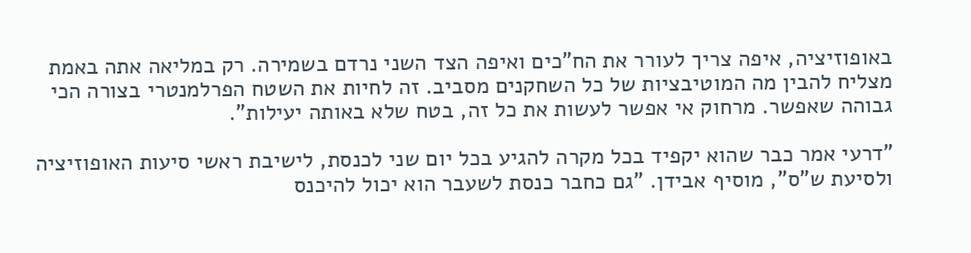באופוזיציה, איפה צריך לעורר את הח"כים ואיפה הצד השני נרדם בשמירה. רק במליאה אתה באמת מצליח להבין מה המוטיבציות של כל השחקנים מסביב. זה לחיות את השטח הפרלמנטרי בצורה הכי גבוהה שאפשר. מרחוק אי אפשר לעשות את כל זה, בטח שלא באותה יעילות".

"דרעי אמר כבר שהוא יקפיד בכל מקרה להגיע בכל יום שני לכנסת, לישיבת ראשי סיעות האופוזיציה ולסיעת ש"ס", מוסיף אבידן. "גם כחבר כנסת לשעבר הוא יכול להיכנס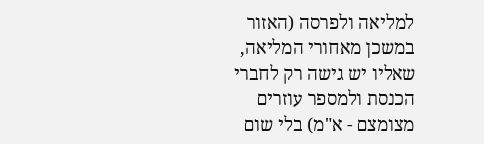למליאה ולפרסה (האזור במשכן מאחורי המליאה, שאליו יש גישה רק לחברי הכנסת ולמספר עוזרים מצומצם - א"מ) בלי שום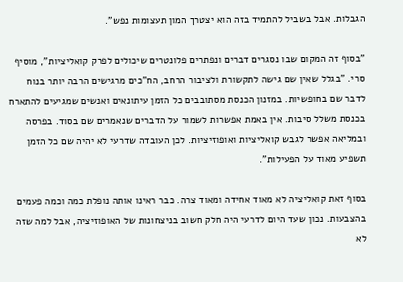הגבלות. אבל בשביל להתמיד בזה הוא יצטרך המון תעצומות נפש".

"בסוף זה המקום שבו נסגרים דברים ונפתרים פלונטרים שיכולים לפרק קואליציות", מוסיף סרי. "בגלל שאין שם גישה לתקשורת ולציבור הרחב, הח"כים מרגישים הרבה יותר בנוח לדבר שם בחופשיות. במזנון הכנסת מסתובבים כל הזמן עיתונאים ואנשים שמגיעים להתארח בכנסת משלל סיבות. אין באמת אפשרות לשמור על הדברים שנאמרים שם בסוד. בפרסה ובמליאה אפשר לגבש קואליציות ואופוזיציות. לכן העובדה שדרעי לא יהיה שם כל הזמן תשפיע מאוד על הפעילות".

בסוף זאת קואליציה לא מאוד אחידה ומאוד צרה. כבר ראינו אותה נופלת כמה וכמה פעמים בהצבעות. נכון שעד היום לדרעי היה חלק חשוב בניצחונות של האופוזיציה, אבל למה שזה לא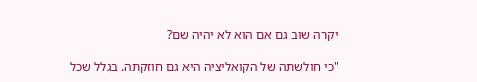יקרה שוב גם אם הוא לא יהיה שם?

"כי חולשתה של הקואליציה היא גם חוזקתה. בגלל שכל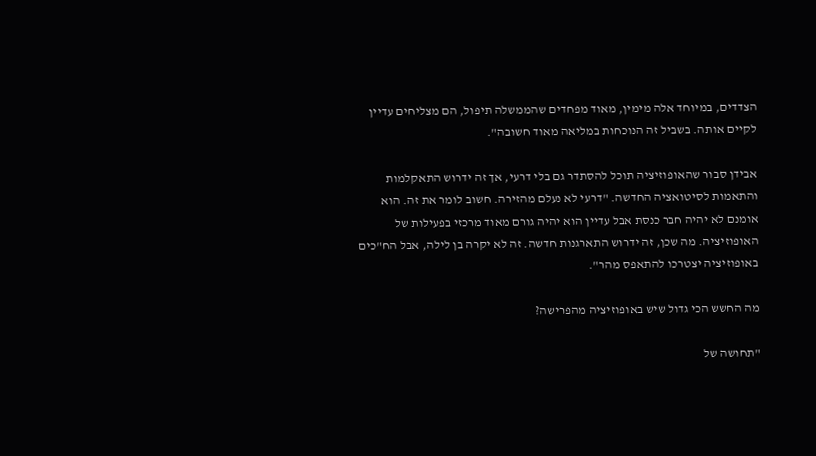הצדדים, במיוחד אלה מימין, מאוד מפחדים שהממשלה תיפול, הם מצליחים עדיין לקיים אותה. בשביל זה הנוכחות במליאה מאוד חשובה".

אבידן סבור שהאופוזיציה תוכל להסתדר גם בלי דרעי, אך זה ידרוש התאקלמות והתאמות לסיטואציה החדשה. "דרעי לא נעלם מהזירה. חשוב לומר את זה. הוא אומנם לא יהיה חבר כנסת אבל עדיין הוא יהיה גורם מאוד מרכזי בפעילות של האופוזיציה. מה שכן, זה ידרוש התארגנות חדשה. זה לא יקרה בן לילה, אבל הח"כים באופוזיציה יצטרכו להתאפס מהר".

מה החשש הכי גדול שיש באופוזיציה מהפרישה?

"תחושה של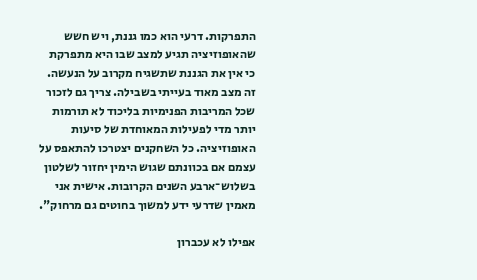התפרקות. דרעי הוא כמו גננת, ויש חשש שהאופוזיציה תגיע למצב שבו היא מתפרקת כי אין את הגננת שתשגיח מקרוב על הנעשה. זה מצב מאוד בעייתי בשבילה. צריך גם לזכור שכל המריבות הפנימיות בליכוד לא תורמות יותר מדי לפעילות המאוחדת של סיעות האופוזיציה. כל השחקנים יצטרכו להתאפס על עצמם אם בכוונתם שגוש הימין יחזור לשלטון בשלוש־ארבע השנים הקרובות. אישית אני מאמין שדרעי ידע למשוך בחוטים גם מרחוק".

אפילו לא עכברון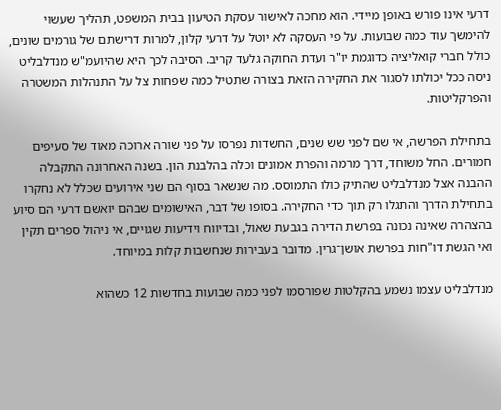דרעי אינו פורש באופן מיידי. הוא מחכה לאישור עסקת הטיעון בבית המשפט, תהליך שעשוי להימשך עוד כמה שבועות. על פי העסקה לא יוטל על דרעי קלון, למרות דרישתם של גורמים שונים, כולל חברי קואליציה כדוגמת יו"ר ועדת החוקה גלעד קריב. הסיבה לכך היא שהיועמ"ש מנדלבליט ניסה ככל יכולתו לסגור את החקירה הזאת בצורה שתטיל כמה שפחות צל על התנהלות המשטרה והפרקליטות.

בתחילת הפרשה, אי שם לפני שש שנים, החשדות נפרסו על פני שורה ארוכה מאוד של סעיפים חמורים. החל משוחד, דרך מרמה והפרת אמונים וכלה בהלבנת הון. בשנה האחרונה התקבלה ההבנה אצל מנדלבליט שהתיק כולו התמוסס. מה שנשאר בסוף הם שני אירועים שכלל לא נחקרו בתחילת הדרך והתגלו רק תוך כדי החקירה. בסופו של דבר, האישומים שבהם יואשם דרעי הם סיוע בהצהרה שאינה נכונה בפרשת הדירה בגבעת שאול, ובדיווח וידיעות שגויים, אי ניהול ספרים תקין ואי הגשת דו"חות בפרשת אושן־גרין. מדובר בעבירות שנחשבות קלות במיוחד.

מנדלבליט עצמו נשמע בהקלטות שפורסמו לפני כמה שבועות בחדשות 12 כשהוא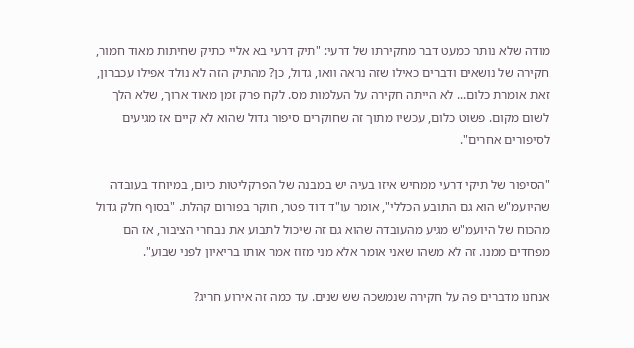מודה שלא נותר כמעט דבר מחקירתו של דרעי: "תיק דרעי בא אליי כתיק שחיתות מאוד חמור, חקירה של נושאים ודברים כאילו שזה נראה וואו, גדול, כן? מהתיק הזה לא נולד אפילו עכברון, זאת אומרת כלום... לא הייתה חקירה על העלמות מס. לקח פרק זמן מאוד ארוך, שלא הלך לשום מקום. פשוט כלום, עכשיו מתוך זה שחוקרים סיפור גדול שהוא לא קיים אז מגיעים לסיפורים אחרים".

"הסיפור של תיקי דרעי ממחיש איזו בעיה יש במבנה של הפרקליטות כיום, במיוחד בעובדה שהיועמ"ש הוא גם התובע הכללי", אומר עו"ד דוד פטר, חוקר בפורום קהלת. "בסוף חלק גדול מהכוח של היועמ"ש מגיע מהעובדה שהוא גם זה שיכול לתבוע את נבחרי הציבור, אז הם מפחדים ממנו. זה לא משהו שאני אומר אלא מני מזוז אמר אותו בריאיון לפני שבוע".

אנחנו מדברים פה על חקירה שנמשכה שש שנים. עד כמה זה אירוע חריג?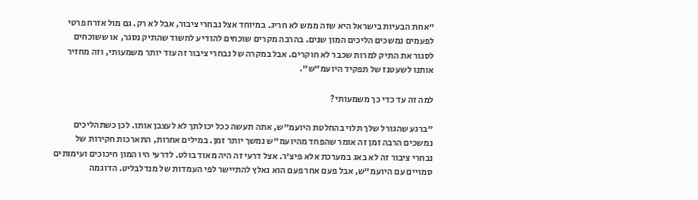"אחת הבעיות בישראל היא שזה ממש לא חריג. במיוחד אצל נבחרי ציבור, אבל לא רק. גם מול אזרח פרטי לפעמים נמשכים הליכים המון שנים. בהרבה מקרים שוכחים להודיע לחשוד שהתיק נסגר, או ששוכחים לסגור את התיק למרות שכבר לא חוקרים. אבל במקרה של נבחרי ציבור זה עוד יותר משמעותי, וזה מחזיר אותנו לשעטנז של תפקיד היועמ"ש".

למה זה עד כדי כך משמעותי?

"ברגע שהגורל שלך תלוי בהחלטת היועמ"ש, אתה תעשה ככל יכולתך לא לעצבן אותו. לכן כשתהליכים נמשכים הרבה זמן זה אומר שהפחד מהיועמ"ש נמשך יותר זמן. במילים אחרות, התארכות חקירות של נבחרי ציבור זה לא באג במערכת אלא פיצ'ר. אצל דרעי זה היה מאוד בולט. לדרעי היו המון חיכוכים ועימותים סמויים עם היועמ"ש, אבל פעם אחר פעם הוא נאלץ להתיישר לפי העמדות של מנדלבליט. הדוגמה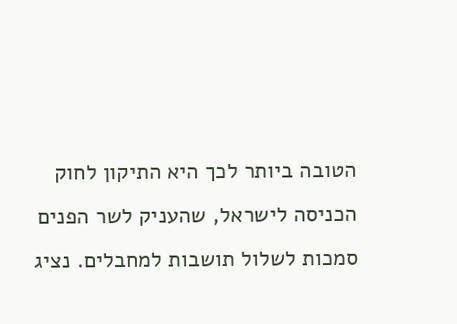הטובה ביותר לכך היא התיקון לחוק הכניסה לישראל, שהעניק לשר הפנים סמכות לשלול תושבות למחבלים. נציג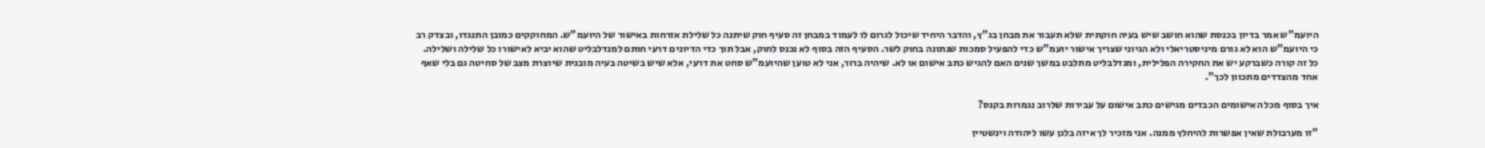היועמ"ש אמר בדיון בכנסת שהוא חושב שיש בעיה חוקתית שלא תעבור את מבחן בג"ץ, והדבר היחיד שיכול לגרום לו לעמוד במבחן זה סעיף חוק שיתנה כל שלילת אזרחות באישור של היועמ"ש. המחוקקים כמובן התנגדו, ובצדק רב כי היועמ"ש הוא לא גורם מיניסטריאלי ולא הגיוני שצריך אישור יועמ"ש כדי להפעיל סמכות שנתונה בחוק לשר. הסעיף הזה בסוף לא נכנס לחוק, אבל תוך כדי הדיונים דרעי חותם למנדלבליט שהוא יביא לאישורו כל שלילה ושלילה. כל זה קורה כשברקע יש את החקירה הפלילית, ומנדלבליט מתלבט במשך שנים האם להגיש כתב אישום או לא. שיהיה ברור, אני לא טוען שהיועמ"ש סחט את דרעי, אלא שיש בשיטה בעיה מובנית שיוצרת מצב של סחיטה גם בלי שאף אחד מהצדדים מתכוון לכך".

איך בסוף מכל האישומים הכבדים מגישים כתב אישום על עבירות שלרוב נגמרות בקנס?

"זו מערבולת שאין אפשרות להיחלץ ממנה. אני מזכיר לך איזה בלגן עשו ליהודה וינשטיין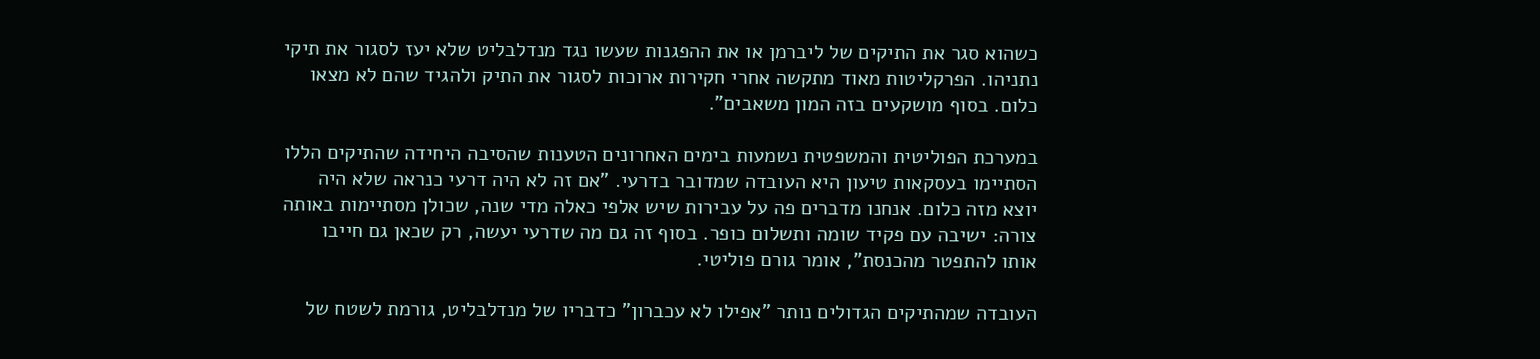כשהוא סגר את התיקים של ליברמן או את ההפגנות שעשו נגד מנדלבליט שלא יעז לסגור את תיקי נתניהו. הפרקליטות מאוד מתקשה אחרי חקירות ארוכות לסגור את התיק ולהגיד שהם לא מצאו כלום. בסוף מושקעים בזה המון משאבים".

במערכת הפוליטית והמשפטית נשמעות בימים האחרונים הטענות שהסיבה היחידה שהתיקים הללו הסתיימו בעסקאות טיעון היא העובדה שמדובר בדרעי. "אם זה לא היה דרעי כנראה שלא היה יוצא מזה כלום. אנחנו מדברים פה על עבירות שיש אלפי כאלה מדי שנה, שכולן מסתיימות באותה צורה: ישיבה עם פקיד שומה ותשלום כופר. בסוף זה גם מה שדרעי יעשה, רק שכאן גם חייבו אותו להתפטר מהכנסת", אומר גורם פוליטי.

העובדה שמהתיקים הגדולים נותר "אפילו לא עכברון" כדבריו של מנדלבליט, גורמת לשטח של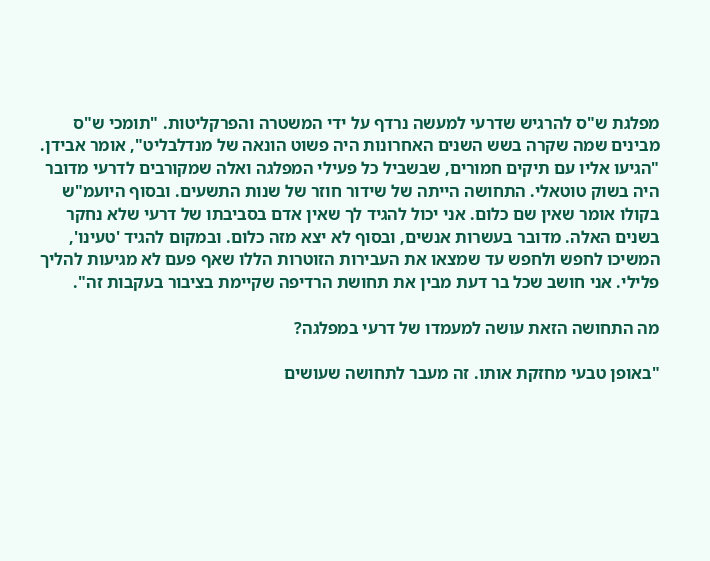מפלגת ש"ס להרגיש שדרעי למעשה נרדף על ידי המשטרה והפרקליטות. "תומכי ש"ס מבינים שמה שקרה בשש השנים האחרונות היה פשוט הונאה של מנדלבליט", אומר אבידן. "הגיעו אליו עם תיקים חמורים, שבשביל כל פעילי המפלגה ואלה שמקורבים לדרעי מדובר היה בשוק טוטאלי. התחושה הייתה של שידור חוזר של שנות התשעים. ובסוף היועמ"ש בקולו אומר שאין שם כלום. אני יכול להגיד לך שאין אדם בסביבתו של דרעי שלא נחקר בשנים האלה. מדובר בעשרות אנשים, ובסוף לא יצא מזה כלום. ובמקום להגיד 'טעינו', המשיכו לחפש ולחפש עד שמצאו את העבירות הזוטרות הללו שאף פעם לא מגיעות להליך פלילי. אני חושב שכל בר דעת מבין את תחושת הרדיפה שקיימת בציבור בעקבות זה".

מה התחושה הזאת עושה למעמדו של דרעי במפלגה?

"באופן טבעי מחזקת אותו. זה מעבר לתחושה שעושים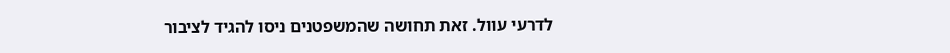לדרעי עוול. זאת תחושה שהמשפטנים ניסו להגיד לציבור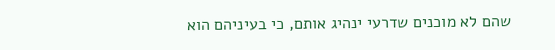שהם לא מוכנים שדרעי ינהיג אותם, כי בעיניהם הוא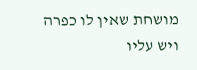מושחת שאין לו כפרה ויש עליו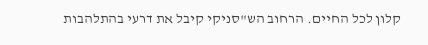קלון לכל החיים. הרחוב הש"סניקי קיבל את דרעי בהתלהבות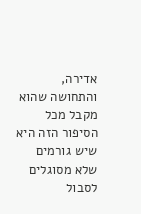אדירה, והתחושה שהוא מקבל מכל הסיפור הזה היא שיש גורמים שלא מסוגלים לסבול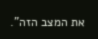את המצב הזה".